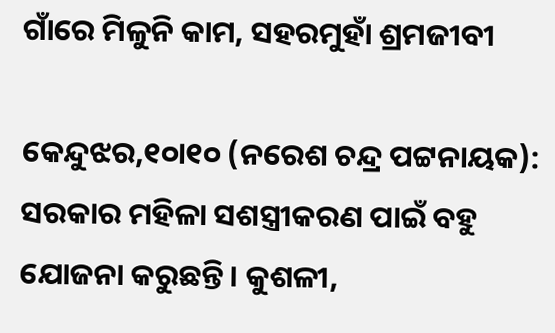ଗାଁରେ ମିଳୁନି କାମ, ସହରମୁହାଁ ଶ୍ରମଜୀବୀ

କେନ୍ଦୁଝର,୧୦ା୧୦ (ନରେଶ ଚନ୍ଦ୍ର ପଟ୍ଟନାୟକ): ସରକାର ମହିଳା ସଶସ୍ତ୍ରୀକରଣ ପାଇଁ ବହୁ ଯୋଜନା କରୁଛନ୍ତି। କୁଶଳୀ,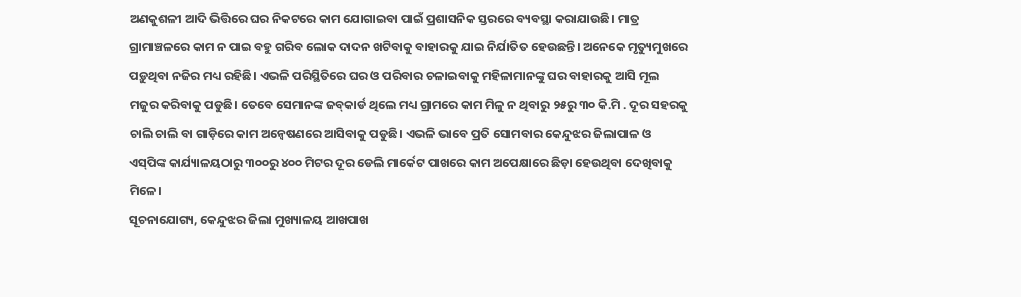ଅଣକୁଶଳୀ ଆଦି ଭିତ୍ତିରେ ଘର ନିକଟରେ କାମ ଯୋଗାଇବା ପାଇଁ ପ୍ରଶାସନିକ ସ୍ତରରେ ବ୍ୟବସ୍ଥା କରାଯାଉଛି। ମାତ୍ର ଗ୍ରାମାଞ୍ଚଳରେ କାମ ନ ପାଇ ବହୁ ଗରିବ ଲୋକ ଦାଦନ ଖଟିବାକୁ ବାହାରକୁ ଯାଇ ନିର୍ଯାତିତ ହେଉଛନ୍ତି। ଅନେକେ ମୃତ୍ୟୁମୁଖରେ ପଡ଼ୁଥିବା ନଜିର ମଧ୍ୟ ରହିଛି। ଏଭଳି ପରିସ୍ଥିତିରେ ଘର ଓ ପରିବାର ଚଳାଇବାକୁ ମହିଳାମାନଙ୍କୁ ଘର ବାହାରକୁ ଆସି ମୂଲ ମଜୁର କରିବାକୁ ପଡୁଛି। ତେବେ ସେମାନଙ୍କ ଜବ୍‌କାର୍ଡ ଥିଲେ ମଧ୍ୟ ଗ୍ରାମରେ କାମ ମିଳୁ ନ ଥିବାରୁ ୨୫ରୁ ୩୦ କି.ମି . ଦୂର ସହରକୁ ଚାଲି ଚାଲି ବା ଗାଡ଼ିରେ କାମ ଅନ୍ବେଷଣରେ ଆସିବାକୁ ପଡୁଛି। ଏଭଳି ଭାବେ ପ୍ରତି ସୋମବାର କେନ୍ଦୁଝର ଜିଲାପାଳ ଓ ଏସ୍‌ପିଙ୍କ କାର୍ଯ୍ୟାଳୟଠାରୁ ୩୦୦ରୁ ୪୦୦ ମିଟର ଦୂର ଡେଲି ମାର୍କେଟ ପାଖରେ କାମ ଅପେକ୍ଷାରେ ଛିଡ଼ା ହେଉଥିବା ଦେଖିବାକୁ ମିଳେ।
ସୂଚନାଯୋଗ୍ୟ, କେନ୍ଦୁଝର ଜିଲା ମୁଖ୍ୟାଳୟ ଆଖପାଖ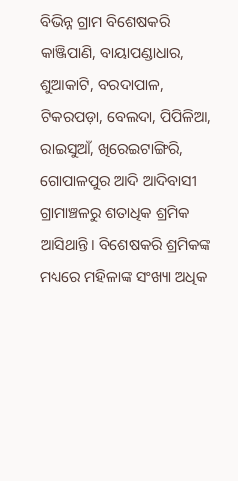ବିଭିନ୍ନ ଗ୍ରାମ ବିଶେଷକରି କାଞ୍ଜିପାଣି, ବାୟାପଣ୍ଡାଧାର, ଶୁଆକାଟି, ବରଦାପାଳ, ଟିକରପଡ଼ା, ବେଲଦା, ପିପିଳିଆ, ରାଇସୁଆଁ, ଖିରେଇଟାଙ୍ଗିରି, ଗୋପାଳପୁର ଆଦି ଆଦିବାସୀ ଗ୍ରାମାଞ୍ଚଳରୁ ଶତାଧିକ ଶ୍ରମିକ ଆସିଥାନ୍ତି। ବିଶେଷକରି ଶ୍ରମିକଙ୍କ ମଧ୍ୟରେ ମହିଳାଙ୍କ ସଂଖ୍ୟା ଅଧିକ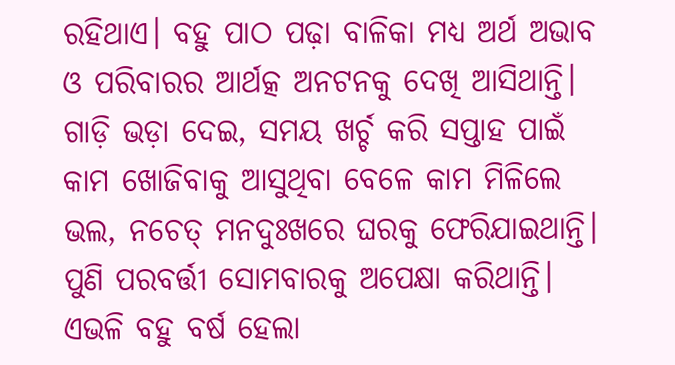ରହିଥାଏ। ବହୁ ପାଠ ପଢ଼ା ବାଳିକା ମଧ୍ୟ ଅର୍ଥ ଅଭାବ ଓ ପରିବାରର ଆର୍ଥତ୍କ ଅନଟନକୁ ଦେଖି ଆସିଥାନ୍ତି। ଗାଡ଼ି ଭଡ଼ା ଦେଇ, ସମୟ ଖର୍ଚ୍ଚ କରି ସପ୍ତାହ ପାଇଁ କାମ ଖୋଜିବାକୁ ଆସୁଥିବା ବେଳେ କାମ ମିଳିଲେ ଭଲ, ନଚେତ୍‌ ମନଦୁଃଖରେ ଘରକୁ ଫେରିଯାଇଥାନ୍ତି। ପୁଣି ପରବର୍ତ୍ତୀ ସୋମବାରକୁ ଅପେକ୍ଷା କରିଥାନ୍ତି। ଏଭଳି ବହୁ ବର୍ଷ ହେଲା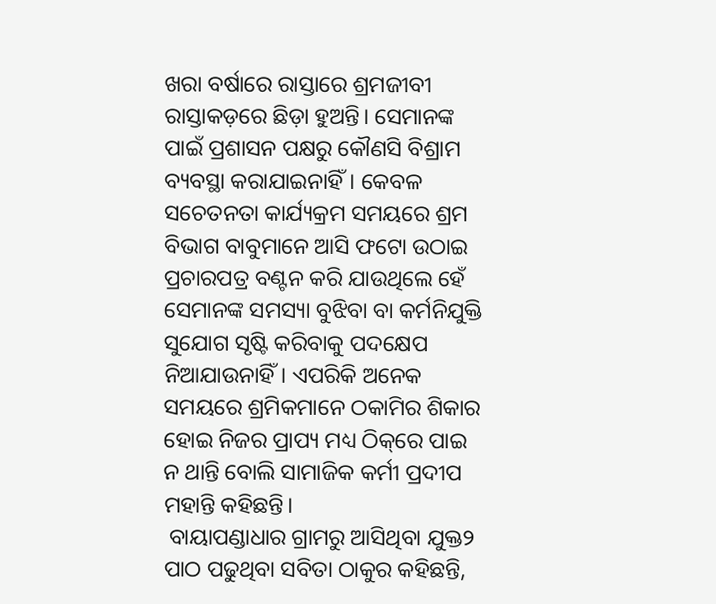ଖରା ବର୍ଷାରେ ରାସ୍ତାରେ ଶ୍ରମଜୀବୀ ରାସ୍ତାକଡ଼ରେ ଛିଡ଼ା ହୁଅନ୍ତି। ସେମାନଙ୍କ ପାଇଁ ପ୍ରଶାସନ ପକ୍ଷରୁ କୌଣସି ବିଶ୍ରାମ ବ୍ୟବସ୍ଥା କରାଯାଇନାହିଁ। କେବଳ ସଚେତନତା କାର୍ଯ୍ୟକ୍ରମ ସମୟରେ ଶ୍ରମ ବିଭାଗ ବାବୁମାନେ ଆସି ଫଟୋ ଉଠାଇ ପ୍ରଚାରପତ୍ର ବଣ୍ଟନ କରି ଯାଉଥିଲେ ହେଁ ସେମାନଙ୍କ ସମସ୍ୟା ବୁଝିବା ବା କର୍ମନିଯୁକ୍ତି ସୁଯୋଗ ସୃଷ୍ଟି କରିବାକୁ ପଦକ୍ଷେପ ନିଆଯାଉନାହିଁ। ଏପରିକି ଅନେକ ସମୟରେ ଶ୍ରମିକମାନେ ଠକାମିର ଶିକାର ହୋଇ ନିଜର ପ୍ରାପ୍ୟ ମଧ୍ୟ ଠିକ୍‌ରେ ପାଇ ନ ଥାନ୍ତି ବୋଲି ସାମାଜିକ କର୍ମୀ ପ୍ରଦୀପ ମହାନ୍ତି କହିଛନ୍ତି।
 ବାୟାପଣ୍ଡାଧାର ଗ୍ରାମରୁ ଆସିଥିବା ଯୁକ୍ତ୨ ପାଠ ପଢୁଥିବା ସବିତା ଠାକୁର କହିଛନ୍ତି,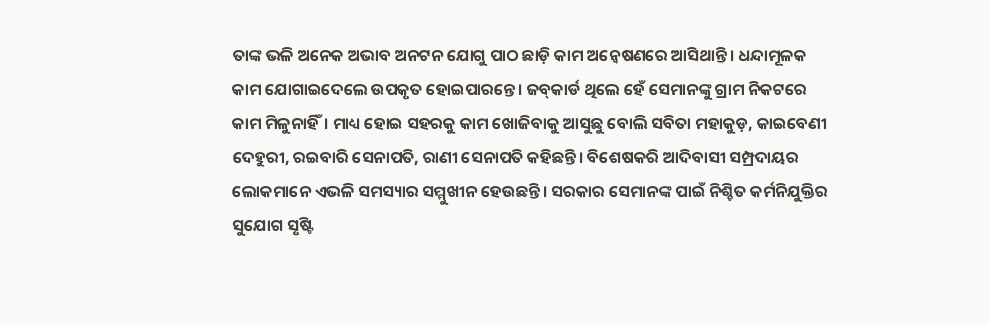ତାଙ୍କ ଭଳି ଅନେକ ଅଭାବ ଅନଟନ ଯୋଗୁ ପାଠ ଛାଡ଼ି କାମ ଅନ୍ବେଷଣରେ ଆସିଥାନ୍ତି। ଧନ୍ଦାମୂଳକ କାମ ଯୋଗାଇଦେଲେ ଉପକୃତ ହୋଇପାରନ୍ତେ। ଜବ୍‌କାର୍ଡ ଥିଲେ ହେଁ ସେମାନଙ୍କୁ ଗ୍ରାମ ନିକଟରେ କାମ ମିଳୁନାହିଁ। ମାଧ୍ୟ ହୋଇ ସହରକୁ କାମ ଖୋଜିବାକୁ ଆସୁଛୁ ବୋଲି ସବିତା ମହାକୁଡ଼, କାଇବେଣୀ ଦେହୁରୀ, ରଇବାରି ସେନାପତି, ରାଣୀ ସେନାପତି କହିଛନ୍ତି। ବିଶେଷକରି ଆଦିବାସୀ ସମ୍ପ୍ରଦାୟର ଲୋକମାନେ ଏଭଳି ସମସ୍ୟାର ସମ୍ମୁଖୀନ ହେଉଛନ୍ତି। ସରକାର ସେମାନଙ୍କ ପାଇଁ ନିଶ୍ଚିତ କର୍ମନିଯୁକ୍ତିର ସୁଯୋଗ ସୃଷ୍ଟି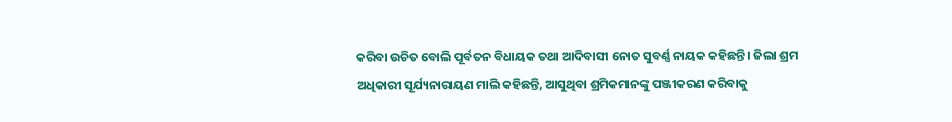କରିବା ଉଚିତ ବୋଲି ପୂର୍ବତନ ବିଧାୟକ ତଥା ଆଦିବାସୀ ନୋତ ସୁବର୍ଣ୍ଣ ନାୟକ କହିଛନ୍ତି। ଜିଲା ଶ୍ରମ ଅଧିକାରୀ ସୂର୍ଯ୍ୟନାରାୟଣ ମାଲି କହିଛନ୍ତି, ଆସୁଥିବା ଶ୍ରମିକମାନଙ୍କୁ ପଞ୍ଜୀକରଣ କରିବାକୁ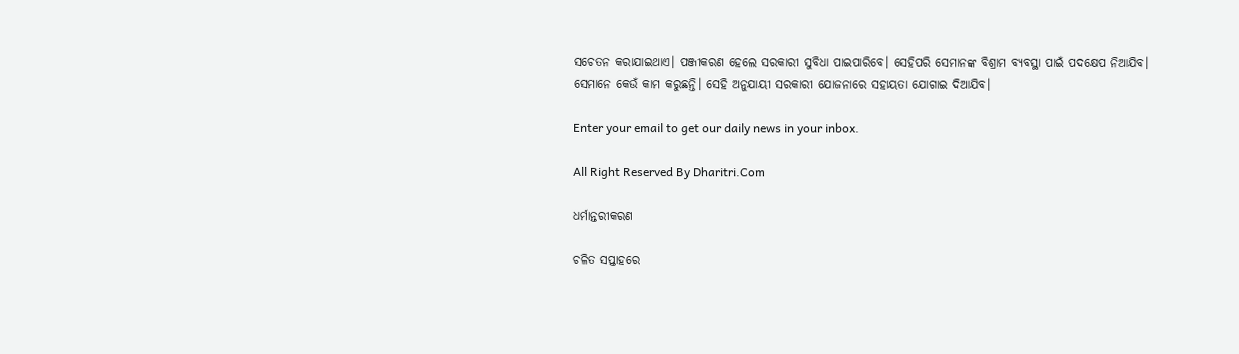ସଚେତନ କରାଯାଇଥାଏ। ପଞ୍ଜୀକରଣ ହେଲେ ସରକାରୀ ସୁବିଧା ପାଇପାରିବେ। ସେହିପରି ସେମାନଙ୍କ ବିଶ୍ରାମ ବ୍ୟବସ୍ଥା ପାଇଁ ପଦକ୍ଷେପ ନିଆଯିବ। ସେମାନେ କେଉଁ କାମ କରୁଛନ୍ତି। ସେହି ଅନୁଯାୟୀ ସରକାରୀ ଯୋଜନାରେ ସହାୟତା ଯୋଗାଇ ଦିଆଯିବ।

Enter your email to get our daily news in your inbox.

All Right Reserved By Dharitri.Com

ଧର୍ମାନ୍ତରୀକରଣ

ଚଳିତ ସପ୍ତାହରେ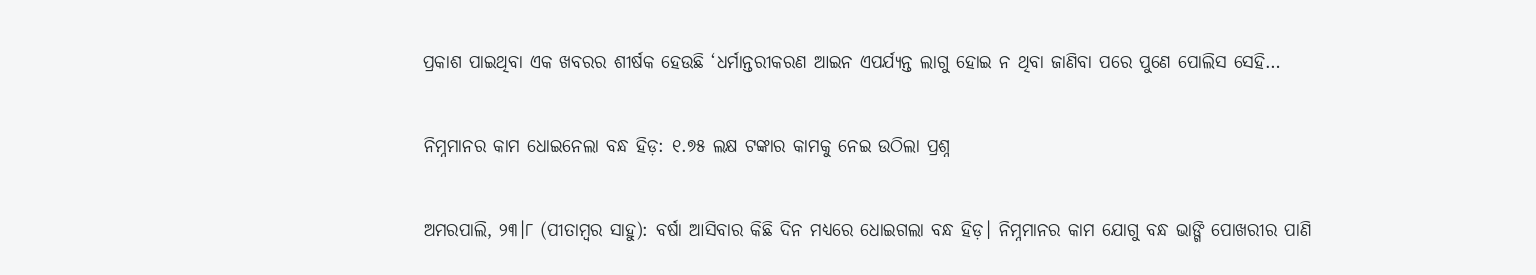ପ୍ରକାଶ ପାଇଥିବା ଏକ ଖବରର ଶୀର୍ଷକ ହେଉଛି ‘ଧର୍ମାନ୍ତରୀକରଣ ଆଇନ ଏପର୍ଯ୍ୟନ୍ତ ଲାଗୁ ହୋଇ ନ ଥିବା ଜାଣିବା ପରେ ପୁଣେ ପୋଲିସ ସେହି…

ନିମ୍ନମାନର କାମ ଧୋଇନେଲା ବନ୍ଧ ହିଡ଼: ୧.୭୫ ଲକ୍ଷ ଟଙ୍କାର କାମକୁ ନେଇ ଉଠିଲା ପ୍ରଶ୍ନ

ଅମରପାଲି, ୨୩।୮ (ପୀତାମ୍ବର ସାହୁ): ବର୍ଷା ଆସିବାର କିଛି ଦିନ ମଧ୍ୟରେ ଧୋଇଗଲା ବନ୍ଧ ହିଡ଼। ନିମ୍ନମାନର କାମ ଯୋଗୁ ବନ୍ଧ ଭାଙ୍ଗି ପୋଖରୀର ପାଣି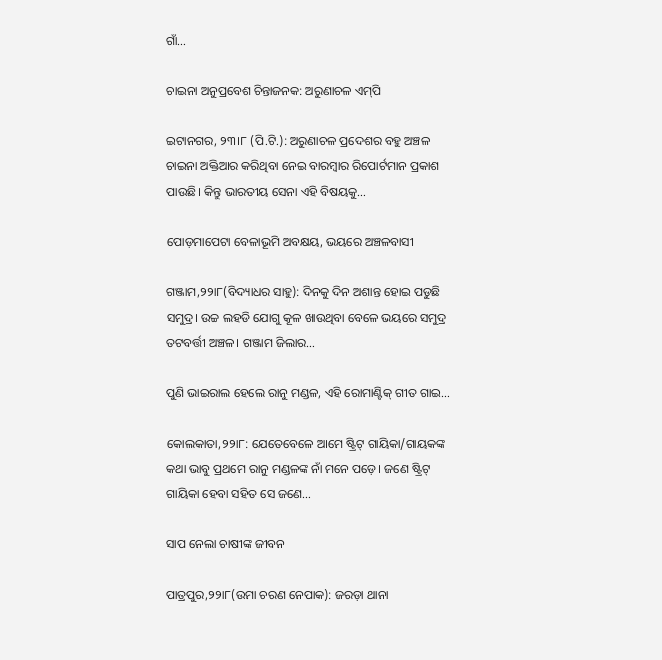ଗାଁ…

ଚାଇନା ଅନୁପ୍ରବେଶ ଚିନ୍ତାଜନକ: ଅରୁଣାଚଳ ଏମ୍‌ପି

ଇଟାନଗର, ୨୩।୮ (ପି.ଟି.): ଅରୁଣାଚଳ ପ୍ରଦେଶର ବହୁ ଅଞ୍ଚଳ ଚାଇନା ଅକ୍ତିଆର କରିଥିବା ନେଇ ବାରମ୍ୱାର ରିପୋର୍ଟମାନ ପ୍ରକାଶ ପାଉଛି। କିନ୍ତୁ ଭାରତୀୟ ସେନା ଏହି ବିଷୟକୁ…

ପୋଡ଼ମାପେଟା ବେଳାଭୂମି ଅବକ୍ଷୟ, ଭୟରେ ଅଞ୍ଚଳବାସୀ

ଗଞ୍ଜାମ,୨୨ା୮(ବିଦ୍ୟାଧର ସାହୁ): ଦିନକୁ ଦିନ ଅଶାନ୍ତ ହୋଇ ପଡୁଛି ସମୁଦ୍ର। ଉଚ୍ଚ ଲହଡି ଯୋଗୁ କୂଳ ଖାଉଥିବା ବେଳେ ଭୟରେ ସମୁଦ୍ର ତଟବର୍ତ୍ତୀ ଅଞ୍ଚଳ। ଗଞ୍ଜାମ ଜିଲାର…

ପୁଣି ଭାଇରାଲ ହେଲେ ରାନୁ ମଣ୍ଡଳ, ଏହି ରୋମାଣ୍ଟିକ୍‌ ଗୀତ ଗାଇ…

କୋଲକାତା,୨୨ା୮: ଯେତେବେଳେ ଆମେ ଷ୍ଟ୍ରିଟ୍‌ ଗାୟିକା/ଗାୟକଙ୍କ କଥା ଭାବୁ ପ୍ରଥମେ ରାନୁ ମଣ୍ଡଳଙ୍କ ନାଁ ମନେ ପଡ଼େ। ଜଣେ ଷ୍ଟ୍ରିଟ୍‌ ଗାୟିକା ହେବା ସହିତ ସେ ଜଣେ…

ସାପ ନେଲା ଚାଷୀଙ୍କ ଜୀବନ

ପାତ୍ରପୁର,୨୨ା୮(ଉମା ଚରଣ ନେପାକ): ଜରଡ଼ା ଥାନା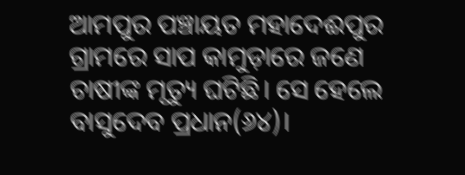ଆମପୁର ପଞ୍ଚାୟତ ମହାଦେଈପୁର ଗ୍ରାମରେ ସାପ କାମୁଡ଼ାରେ ଜଣେ ଚାଷୀଙ୍କ ମୃତ୍ୟୁ ଘଟିଛି। ସେ ହେଲେ ବାସୁଦେବ ପ୍ରଧାନ(୬୪)।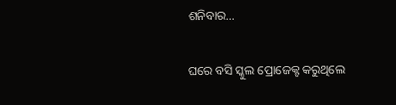ଶନିବାର…

ଘରେ ବସି ସ୍କୁଲ ପ୍ରୋଜେକ୍ଟ କରୁଥିଲେ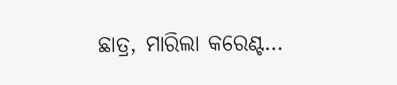ଛାତ୍ର, ମାରିଲା କରେଣ୍ଟ…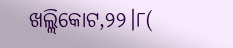ଖଲ୍ଲିକୋଟ,୨୨।୮(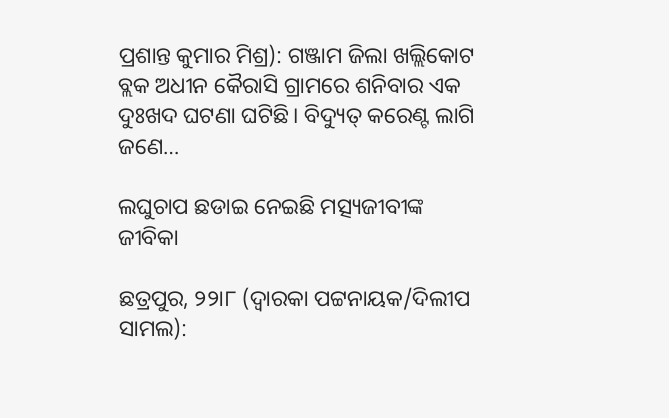ପ୍ରଶାନ୍ତ କୁମାର ମିଶ୍ର): ଗଞ୍ଜାମ ଜିଲା ଖଲ୍ଲିକୋଟ ବ୍ଲକ ଅଧୀନ କୈରାସି ଗ୍ରାମରେ ଶନିବାର ଏକ ଦୁଃଖଦ ଘଟଣା ଘଟିଛି। ବିଦ୍ୟୁତ୍‌ କରେଣ୍ଟ ଲାଗି ଜଣେ…

ଲଘୁଚାପ ଛଡାଇ ନେଇଛି ମତ୍ସ୍ୟଜୀବୀଙ୍କ ଜୀବିକା

ଛତ୍ରପୁର, ୨୨ା୮ (ଦ୍ୱାରକା ପଟ୍ଟନାୟକ/ଦିଲୀପ ସାମଲ):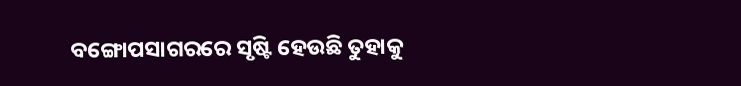ବଙ୍ଗୋପସାଗରରେ ସୃଷ୍ଟି ହେଉଛି ତୁହାକୁ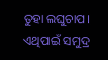ତୁହା ଲଘୁଚାପ। ଏଥିପାଇଁ ସମୁଦ୍ର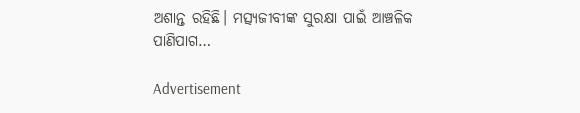ଅଶାନ୍ତ ରହିଛି। ମତ୍ସ୍ୟଜୀବୀଙ୍କ ସୁରକ୍ଷା ପାଇଁ ଆଞ୍ଚଳିକ ପାଣିପାଗ…

Advertisement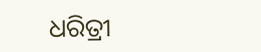ଧରିତ୍ରୀ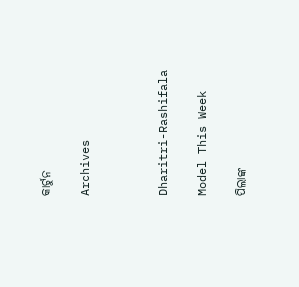କାର୍ଟୁନ

Archives



Dharitri-Rashifala

Model This Week

ପିଲାଙ୍କ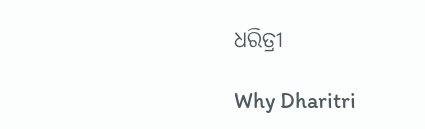ଧରିତ୍ରୀ

Why Dharitri